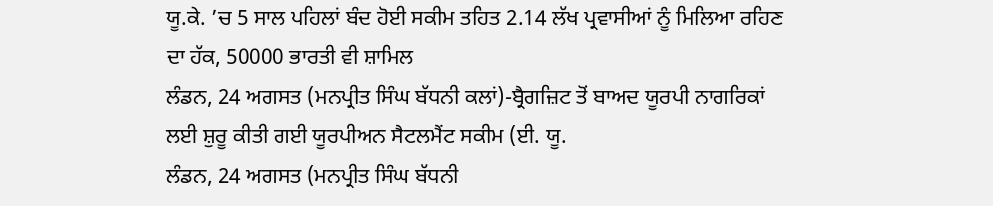ਯੂ.ਕੇ. ’ਚ 5 ਸਾਲ ਪਹਿਲਾਂ ਬੰਦ ਹੋਈ ਸਕੀਮ ਤਹਿਤ 2.14 ਲੱਖ ਪ੍ਰਵਾਸੀਆਂ ਨੂੰ ਮਿਲਿਆ ਰਹਿਣ ਦਾ ਹੱਕ, 50000 ਭਾਰਤੀ ਵੀ ਸ਼ਾਮਿਲ
ਲੰਡਨ, 24 ਅਗਸਤ (ਮਨਪ੍ਰੀਤ ਸਿੰਘ ਬੱਧਨੀ ਕਲਾਂ)-ਬ੍ਰੈਗਜ਼ਿਟ ਤੋਂ ਬਾਅਦ ਯੂਰਪੀ ਨਾਗਰਿਕਾਂ ਲਈ ਸ਼ੁਰੂ ਕੀਤੀ ਗਈ ਯੂਰਪੀਅਨ ਸੈਟਲਮੈਂਟ ਸਕੀਮ (ਈ. ਯੂ.
ਲੰਡਨ, 24 ਅਗਸਤ (ਮਨਪ੍ਰੀਤ ਸਿੰਘ ਬੱਧਨੀ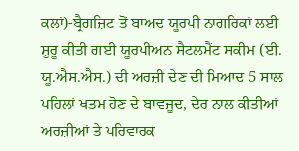ਕਲਾਂ)-ਬ੍ਰੈਗਜ਼ਿਟ ਤੋਂ ਬਾਅਦ ਯੂਰਪੀ ਨਾਗਰਿਕਾਂ ਲਈ ਸ਼ੁਰੂ ਕੀਤੀ ਗਈ ਯੂਰਪੀਅਨ ਸੈਟਲਮੈਂਟ ਸਕੀਮ (ਈ. ਯੂ.ਐਸ.ਐਸ.) ਦੀ ਅਰਜ਼ੀ ਦੇਣ ਦੀ ਮਿਆਦ 5 ਸਾਲ ਪਹਿਲਾਂ ਖਤਮ ਹੋਣ ਦੇ ਬਾਵਜੂਦ, ਦੇਰ ਨਾਲ ਕੀਤੀਆਂ ਅਰਜ਼ੀਆਂ ਤੇ ਪਰਿਵਾਰਕ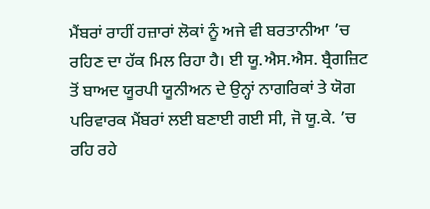ਮੈਂਬਰਾਂ ਰਾਹੀਂ ਹਜ਼ਾਰਾਂ ਲੋਕਾਂ ਨੂੰ ਅਜੇ ਵੀ ਬਰਤਾਨੀਆ ’ਚ ਰਹਿਣ ਦਾ ਹੱਕ ਮਿਲ ਰਿਹਾ ਹੈ। ਈ ਯੂ.ਐਸ.ਐਸ. ਬ੍ਰੈਗਜ਼ਿਟ ਤੋਂ ਬਾਅਦ ਯੂਰਪੀ ਯੂਨੀਅਨ ਦੇ ਉਨ੍ਹਾਂ ਨਾਗਰਿਕਾਂ ਤੇ ਯੋਗ ਪਰਿਵਾਰਕ ਮੈਂਬਰਾਂ ਲਈ ਬਣਾਈ ਗਈ ਸੀ, ਜੋ ਯੂ.ਕੇ. ’ਚ ਰਹਿ ਰਹੇ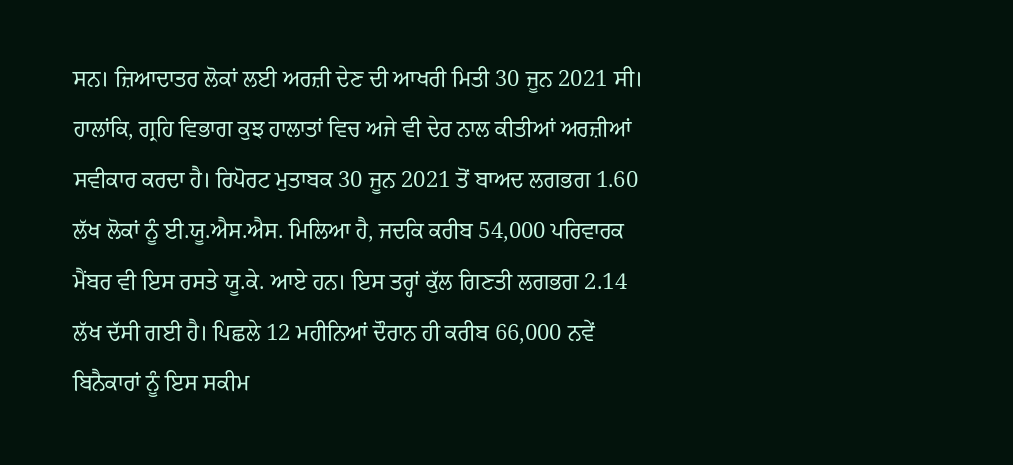ਸਨ। ਜ਼ਿਆਦਾਤਰ ਲੋਕਾਂ ਲਈ ਅਰਜ਼ੀ ਦੇਣ ਦੀ ਆਖਰੀ ਮਿਤੀ 30 ਜੂਨ 2021 ਸੀ। ਹਾਲਾਂਕਿ, ਗ੍ਰਹਿ ਵਿਭਾਗ ਕੁਝ ਹਾਲਾਤਾਂ ਵਿਚ ਅਜੇ ਵੀ ਦੇਰ ਨਾਲ ਕੀਤੀਆਂ ਅਰਜ਼ੀਆਂ ਸਵੀਕਾਰ ਕਰਦਾ ਹੈ। ਰਿਪੋਰਟ ਮੁਤਾਬਕ 30 ਜੂਨ 2021 ਤੋਂ ਬਾਅਦ ਲਗਭਗ 1.60 ਲੱਖ ਲੋਕਾਂ ਨੂੰ ਈ.ਯੂ.ਐਸ.ਐਸ. ਮਿਲਿਆ ਹੈ, ਜਦਕਿ ਕਰੀਬ 54,000 ਪਰਿਵਾਰਕ ਮੈਂਬਰ ਵੀ ਇਸ ਰਸਤੇ ਯੂ.ਕੇ. ਆਏ ਹਨ। ਇਸ ਤਰ੍ਹਾਂ ਕੁੱਲ ਗਿਣਤੀ ਲਗਭਗ 2.14 ਲੱਖ ਦੱਸੀ ਗਈ ਹੈ। ਪਿਛਲੇ 12 ਮਹੀਨਿਆਂ ਦੌਰਾਨ ਹੀ ਕਰੀਬ 66,000 ਨਵੇਂ ਬਿਨੈਕਾਰਾਂ ਨੂੰ ਇਸ ਸਕੀਮ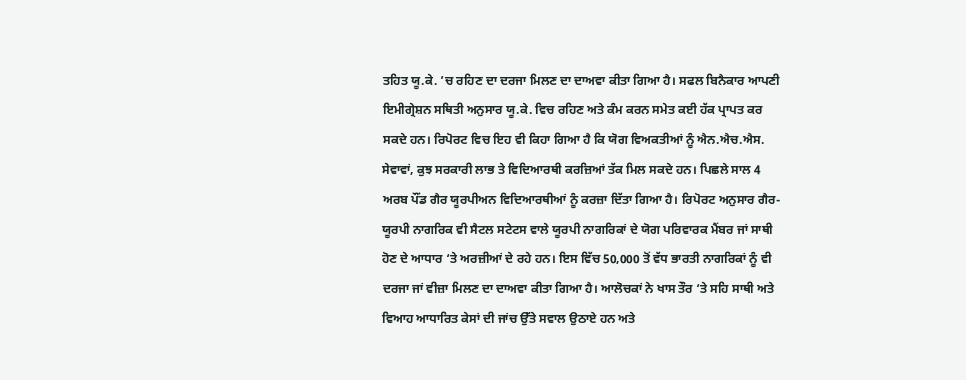ਤਹਿਤ ਯੂ.ਕੇ. ’ਚ ਰਹਿਣ ਦਾ ਦਰਜਾ ਮਿਲਣ ਦਾ ਦਾਅਵਾ ਕੀਤਾ ਗਿਆ ਹੈ। ਸਫਲ ਬਿਨੈਕਾਰ ਆਪਣੀ ਇਮੀਗ੍ਰੇਸ਼ਨ ਸਥਿਤੀ ਅਨੁਸਾਰ ਯੂ.ਕੇ. ਵਿਚ ਰਹਿਣ ਅਤੇ ਕੰਮ ਕਰਨ ਸਮੇਤ ਕਈ ਹੱਕ ਪ੍ਰਾਪਤ ਕਰ ਸਕਦੇ ਹਨ। ਰਿਪੋਰਟ ਵਿਚ ਇਹ ਵੀ ਕਿਹਾ ਗਿਆ ਹੈ ਕਿ ਯੋਗ ਵਿਅਕਤੀਆਂ ਨੂੰ ਐਨ.ਐਚ.ਐਸ. ਸੇਵਾਵਾਂ, ਕੁਝ ਸਰਕਾਰੀ ਲਾਭ ਤੇ ਵਿਦਿਆਰਥੀ ਕਰਜ਼ਿਆਂ ਤੱਕ ਮਿਲ ਸਕਦੇ ਹਨ। ਪਿਛਲੇ ਸਾਲ 4 ਅਰਬ ਪੌਂਡ ਗੈਰ ਯੂਰਪੀਅਨ ਵਿਦਿਆਰਥੀਆਂ ਨੂੰ ਕਰਜ਼ਾ ਦਿੱਤਾ ਗਿਆ ਹੈ। ਰਿਪੋਰਟ ਅਨੁਸਾਰ ਗੈਰ-ਯੂਰਪੀ ਨਾਗਰਿਕ ਵੀ ਸੈਟਲ ਸਟੇਟਸ ਵਾਲੇ ਯੂਰਪੀ ਨਾਗਰਿਕਾਂ ਦੇ ਯੋਗ ਪਰਿਵਾਰਕ ਮੈਂਬਰ ਜਾਂ ਸਾਥੀ ਹੋਣ ਦੇ ਆਧਾਰ ‘ਤੇ ਅਰਜ਼ੀਆਂ ਦੇ ਰਹੇ ਹਨ। ਇਸ ਵਿੱਚ 50,000 ਤੋਂ ਵੱਧ ਭਾਰਤੀ ਨਾਗਰਿਕਾਂ ਨੂੰ ਵੀ ਦਰਜਾ ਜਾਂ ਵੀਜ਼ਾ ਮਿਲਣ ਦਾ ਦਾਅਵਾ ਕੀਤਾ ਗਿਆ ਹੈ। ਆਲੋਚਕਾਂ ਨੇ ਖਾਸ ਤੌਰ ‘ਤੇ ਸਹਿ ਸਾਥੀ ਅਤੇ ਵਿਆਹ ਆਧਾਰਿਤ ਕੇਸਾਂ ਦੀ ਜਾਂਚ ਉੱਤੇ ਸਵਾਲ ਉਠਾਏ ਹਨ ਅਤੇ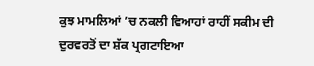ਕੁਝ ਮਾਮਲਿਆਂ ’ਚ ਨਕਲੀ ਵਿਆਹਾਂ ਰਾਹੀਂ ਸਕੀਮ ਦੀ ਦੁਰਵਰਤੋਂ ਦਾ ਸ਼ੱਕ ਪ੍ਰਗਟਾਇਆ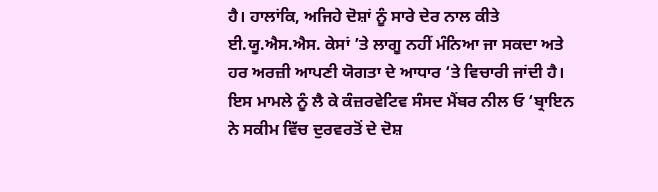ਹੈ। ਹਾਲਾਂਕਿ, ਅਜਿਹੇ ਦੋਸ਼ਾਂ ਨੂੰ ਸਾਰੇ ਦੇਰ ਨਾਲ ਕੀਤੇ ਈ.ਯੂ.ਐਸ.ਐਸ. ਕੇਸਾਂ ’ਤੇ ਲਾਗੂ ਨਹੀਂ ਮੰਨਿਆ ਜਾ ਸਕਦਾ ਅਤੇ ਹਰ ਅਰਜ਼ੀ ਆਪਣੀ ਯੋਗਤਾ ਦੇ ਆਧਾਰ ‘ਤੇ ਵਿਚਾਰੀ ਜਾਂਦੀ ਹੈ। ਇਸ ਮਾਮਲੇ ਨੂੰ ਲੈ ਕੇ ਕੰਜ਼ਰਵੇਟਿਵ ਸੰਸਦ ਮੈਂਬਰ ਨੀਲ ਓ ‘ਬ੍ਰਾਇਨ ਨੇ ਸਕੀਮ ਵਿੱਚ ਦੁਰਵਰਤੋਂ ਦੇ ਦੋਸ਼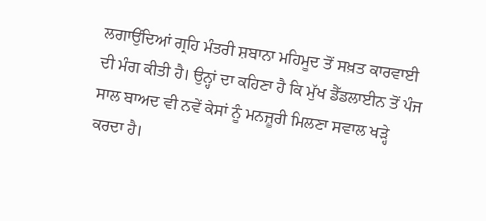ਲਗਾਉਂਦਿਆਂ ਗ੍ਰਹਿ ਮੰਤਰੀ ਸ਼ਬਾਨਾ ਮਹਿਮੂਦ ਤੋਂ ਸਖ਼ਤ ਕਾਰਵਾਈ ਦੀ ਮੰਗ ਕੀਤੀ ਹੈ। ਉਨ੍ਹਾਂ ਦਾ ਕਹਿਣਾ ਹੈ ਕਿ ਮੁੱਖ ਡੈੱਡਲਾਈਨ ਤੋਂ ਪੰਜ ਸਾਲ ਬਾਅਦ ਵੀ ਨਵੇਂ ਕੇਸਾਂ ਨੂੰ ਮਨਜ਼ੂਰੀ ਮਿਲਣਾ ਸਵਾਲ ਖੜ੍ਹੇ ਕਰਦਾ ਹੈ।